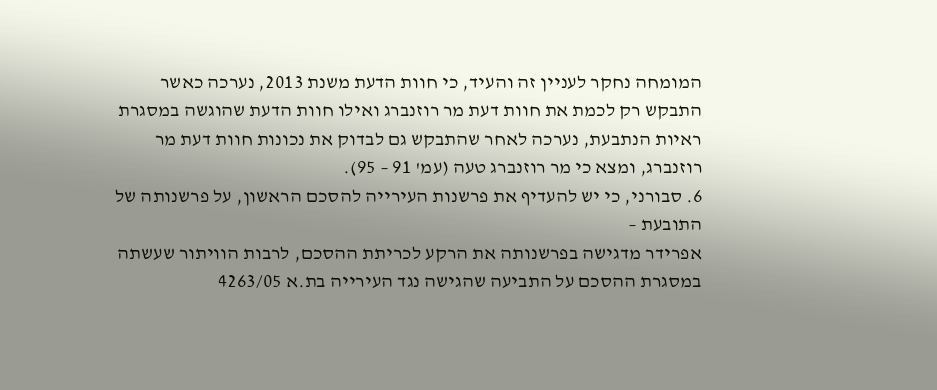המומחה נחקר לעניין זה והעיד, כי חוות הדעת משנת 2013, נערכה כאשר התבקש רק לכמת את חוות דעת מר רוזנברג ואילו חוות הדעת שהוגשה במסגרת ראיות הנתבעת, נערכה לאחר שהתבקש גם לבדוק את נכונות חוות דעת מר רוזנברג, ומצא כי מר רוזנברג טעה (עמ' 91 – 95).
6. סבורני, כי יש להעדיף את פרשנות העירייה להסכם הראשון, על פרשנותה של התובעת –
אפרידר מדגישה בפרשנותה את הרקע לכריתת ההסכם, לרבות הוויתור שעשתה במסגרת ההסכם על התביעה שהגישה נגד העירייה בת.א 4263/05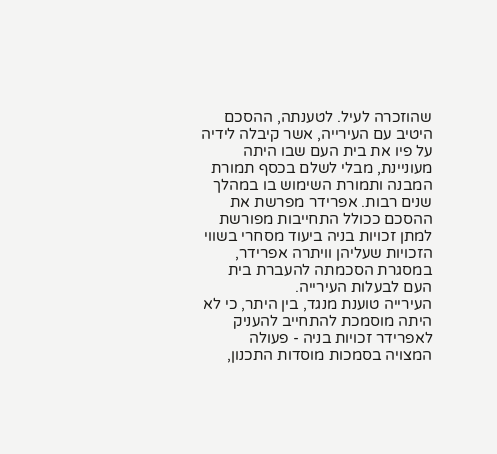שהוזכרה לעיל. לטענתה, ההסכם היטיב עם העירייה, אשר קיבלה לידיה על פיו את בית העם שבו היתה מעוניינת, מבלי לשלם בכסף תמורת המבנה ותמורת השימוש בו במהלך שנים רבות. אפרידר מפרשת את ההסכם ככולל התחייבות מפורשת למתן זכויות בניה ביעוד מסחרי בשווי הזכויות שעליהן וויתרה אפרידר, במסגרת הסכמתה להעברת בית העם לבעלות העירייה.
העירייה טוענת מנגד, בין היתר, כי לא היתה מוסמכת להתחייב להעניק לאפרידר זכויות בניה - פעולה המצויה בסמכות מוסדות התכנון,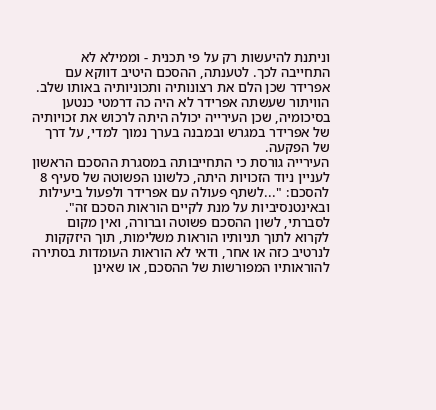וניתנת להיעשות רק על פי תכנית - וממילא לא התחייבה לכך. לטענתה, ההסכם היטיב דווקא עם אפרידר שכן הלם את רצונותיה ותכוניותיה באותו שלב. הוויתור שעשתה אפרידר לא היה כה דרמטי כנטען בסיכומיה, שכן העירייה יכולה היתה לרכוש את זכויותיה של אפרידר במגרש ובמבנה בערך נמוך למדי, על דרך של הפקעה.
העירייה גורסת כי התחייבותה במסגרת ההסכם הראשון לעניין ניוד הזכויות היתה, כלשונו הפשוטה של סעיף 8 להסכם: "...לשתף פעולה עם אפרידר ולפעול ביעילות ובאינטנסיביות על מנת לקיים הוראות הסכם זה".
לסברתי, לשון ההסכם פשוטה וברורה, ואין מקום לקרוא לתוך תניותיו הוראות משלימות, תוך היזקקות לנרטיב כזה או אחר, ודאי לא הוראות העומדות בסתירה להוראותיו המפורשות של ההסכם, או שאינן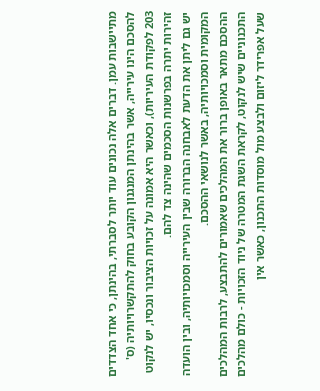מתיישבות עמן. דברים אלה נכונים עוד יותר לסברתי, בהינתן, כי אחד הצדדים להסכם הינו עירייה, אשר בהינתן המנגנון הקובע בחוק להתקשרויותיה (ס' 203 לפקודת העיריות), וכאשר היא אמונה על זכויות הציבור ונכסיו, יש לנקוט זהירות יתרה בפרשנות הסכמים שהינה צד להם.
יש גם ליתן את הדעת לאבחנה הברורה שבין העירייה וסמכויותיה, ובין הועדה המקומית וסמכויותיה, באשר לנושאי ההסכם.
ההסכם מתאר באופן ברור את המהלכים שאמורים להתבצע, לרבות המהלכים התכנוניים שיש לנקוט, לקראת השגת המטרה של ניוד הזכויות - כולם מהלכים שעל אפרידר ליזום ולבצע מול מוסדות התכנון, כאשר אין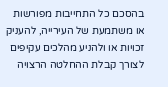בהסכם כל התחייבות מפורשות או משתמעת של העירייה, להעניק זכויות או ולהניע מהלכים עקיפים לצורך קבלת ההחלטה הרצויה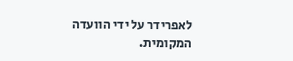לאפרידר על ידי הוועדה המקומית.